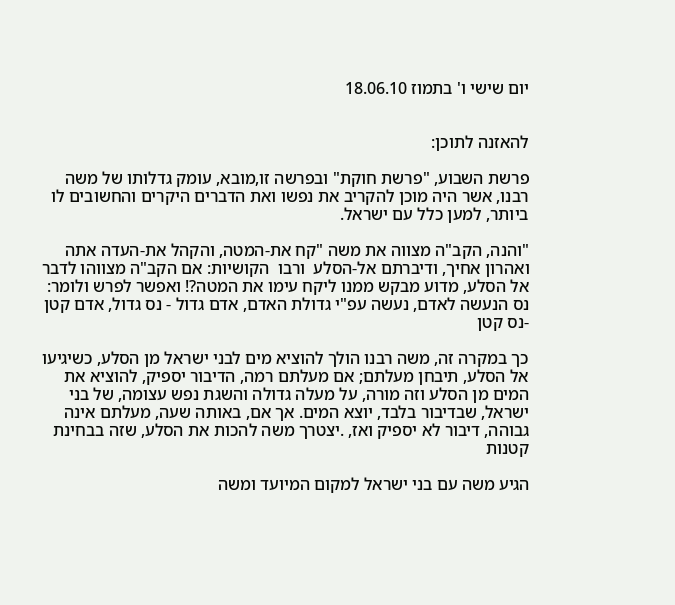יום שישי ו' בתמוז 18.06.10


להאזנה לתוכן:

פרשת השבוע, "פרשת חוקת" ובפרשה זו,מובא, עומק גדלותו של משה רבנו, אשר היה מוכן להקריב את נפשו ואת הדברים היקרים והחשובים לו ביותר, למען כלל עם ישראל.

"והנה, הקב"ה מצווה את משה "קח את-המטה, והקהל את-העדה אתה ואהרון אחיך, ודיברתם אל-הסלע  ורבו  הקושיות: אם הקב"ה מצווהו לדבר אל הסלע, מדוע מבקש ממנו ליקח עימו את המטה?! ואפשר לפרש ולומר: נס הנעשה לאדם, נעשה עפ"י גדולת האדם, אדם גדול - נס גדול, אדם קטן -נס קטן

כך במקרה זה, משה רבנו הולך להוציא מים לבני ישראל מן הסלע, כשיגיעו אל הסלע, תיבחן מעלתם; אם מעלתם רמה, הדיבור יספיק, להוציא את המים מן הסלע וזה מורה, על מעלה גדולה והשגת נפש עצומה, של בני ישראל, שבדיבור בלבד, יוצא המים. אך אם, באותה שעה, מעלתם אינה גבוהה, דיבור לא יספיק ואז, .יצטרך משה להכות את הסלע, שזה בבחינת קטנות

הגיע משה עם בני ישראל למקום המיועד ומשה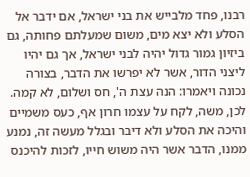רבנו, פחד מלבייש את בני ישראל, אם ידבר אל הסלע ולא יצא מים, משום שמעלתם פחותה, גם ביזיון גמור גדול יהיה לבני ישראל, אך גם יהיו ליצני הדור, אשר לא יפרשו את הדבר, בצורה נכונה ויאמרו: הנה עצת ה', חס ושלום, לא קמה. לכן, משה, לקח על עצמו חרון אף, כעס משמיים והיכה את הסלע ולא דיבר ובגלל מעשה זה, נמנע ממנו, הדבר אשר היה משוש חייו, לזכות להיכנס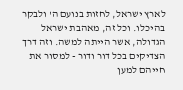לארץ ישראל, לחזות בנועם ה' ולבקר בהיכלו. וכל זה, מאהבת ישראל הגדולה, אשר הייתה למשה. וזה דרך הצדיקים בכל דור ודור - למסור את חייהם למען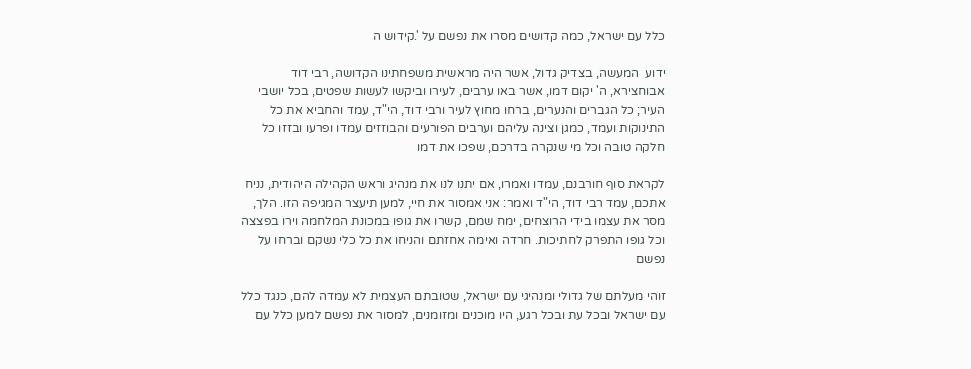כלל עם ישראל, כמה קדושים מסרו את נפשם על '.קידוש ה

ידוע  המעשה, בצדיק גדול, אשר היה מראשית משפחתינו הקדושה, רבי דוד אבוחצירא, ה' יקום דמו, אשר באו ערבים, לעירו וביקשו לעשות שפטים, בכל יושבי העיר; כל הגברים והנערים, ברחו מחוץ לעיר ורבי דוד, הי"ד, עמד והחביא את כל התינוקות ועמד, כמגן וצינה עליהם וערבים הפורעים והבוזזים עמדו ופרעו ובזזו כל חלקה טובה וכל מי שנקרה בדרכם, שפכו את דמו

לקראת סוף חורבנם, עמדו ואמרו, אם יתנו לנו את מנהיג וראש הקהילה היהודית, נניח אתכם, עמד רבי דוד, הי"ד ואמר: אני אמסור את חיי, למען תיעצר המגיפה הזו. הלך, מסר את עצמו בידי הרוצחים, ימח שמם, קשרו את גופו במכונת המלחמה וירו בפצצה וכל גופו התפרק לחתיכות. חרדה ואימה אחזתם והניחו את כל כלי נשקם וברחו על נפשם

זוהי מעלתם של גדולי ומנהיגי עם ישראל, שטובתם העצמית לא עמדה להם, כנגד כלל עם ישראל ובכל עת ובכל רגע, היו מוכנים ומזומנים, למסור את נפשם למען כלל עם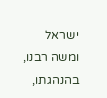ישראל ומשה רבנו, בהנהגתו,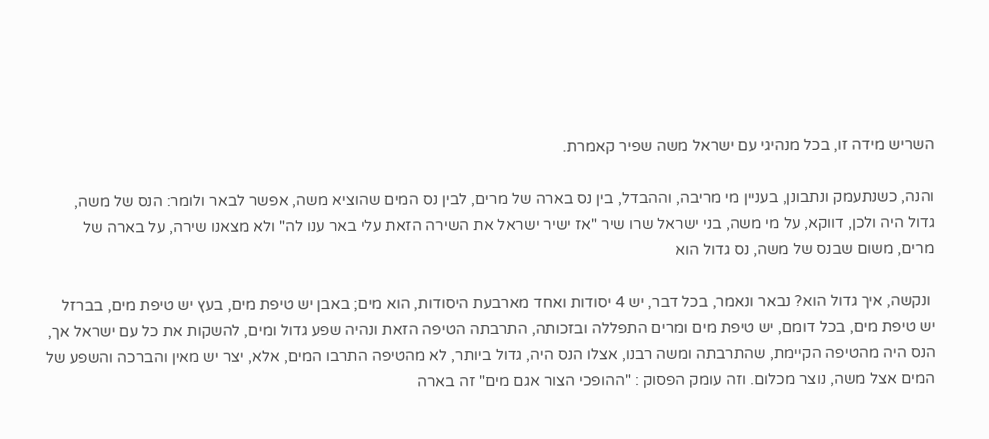השריש מידה זו, בכל מנהיגי עם ישראל משה שפיר קאמרת.

והנה, כשנתעמק ונתבונן, בעניין מי מריבה, וההבדל, בין נס בארה של מרים, לבין נס המים שהוציא משה, אפשר לבאר ולומר: הנס של משה, גדול היה ולכן, דווקא, על מי משה, בני ישראל שרו שיר "אז ישיר ישראל את השירה הזאת עלי באר ענו לה" ולא מצאנו שירה, על בארה של מרים, משום שבנס של משה, נס גדול הוא

 ונקשה, איך גדול הוא? נבאר ונאמר, בכל דבר, יש 4 יסודות ואחד מארבעת היסודות, הוא מים; באבן יש טיפת מים, בעץ יש טיפת מים, בברזל יש טיפת מים, בכל דומם, יש טיפת מים ומרים התפללה ובזכותה, התרבתה הטיפה הזאת ונהיה שפע גדול ומים, להשקות את כל עם ישראל אך, הנס היה מהטיפה הקיימת, שהתרבתה ומשה רבנו, אצלו הנס היה, גדול ביותר, לא מהטיפה התרבו המים, אלא, יצר יש מאין והברכה והשפע של המים אצל משה, נוצר מכלום. וזה עומק הפסוק : "ההופכי הצור אגם מים" זה בארה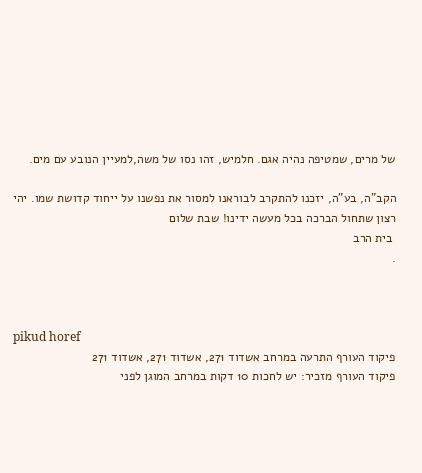של מרים, שמטיפה נהיה אגם. חלמיש, זהו נסו של משה,למעיין הנובע עם מים.

הקב"ה, בע"ה, יזכנו להתקרב לבוראנו למסור את נפשנו על ייחוד קדושת שמו. יהי רצון שתחול הברכה בכל מעשה ידינו! שבת שלום
 בית הרב
.



pikud horef
פיקוד העורף התרעה במרחב אשדוד 271, אשדוד 271, אשדוד 271
פיקוד העורף מזכיר: יש לחכות 10 דקות במרחב המוגן לפני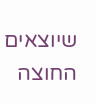שיוצאים החוצה